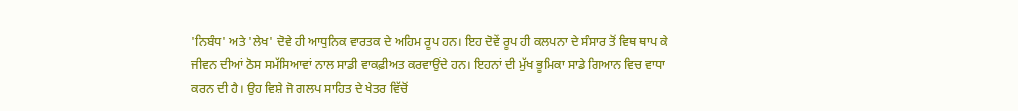'ਨਿਬੰਧ' ਅਤੇ 'ਲੇਖ' ਦੋਵੇ ਹੀ ਆਧੁਨਿਕ ਵਾਰਤਕ ਦੇ ਅਹਿਮ ਰੂਪ ਹਨ। ਇਹ ਦੋਵੇਂ ਰੂਪ ਹੀ ਕਲਪਨਾ ਦੇ ਸੰਸਾਰ ਤੋਂ ਵਿਥ ਥਾਪ ਕੇ ਜੀਵਨ ਦੀਆਂ ਠੋਸ ਸਮੱਸਿਆਵਾਂ ਨਾਲ ਸਾਡੀ ਵਾਕਫ਼ੀਅਤ ਕਰਵਾਉਂਦੇ ਹਨ। ਇਹਨਾਂ ਦੀ ਮੁੱਖ ਭੂਮਿਕਾ ਸਾਡੇ ਗਿਆਨ ਵਿਚ ਵਾਧਾ ਕਰਨ ਦੀ ਹੈ। ਉਹ ਵਿਸ਼ੇ ਜੋ ਗਲਪ ਸਾਹਿਤ ਦੇ ਖੇਤਰ ਵਿੱਚੋਂ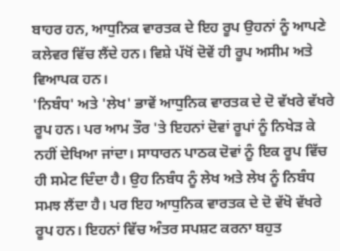ਬਾਹਰ ਹਨ, ਆਧੁਨਿਕ ਵਾਰਤਕ ਦੇ ਇਹ ਰੂਪ ਉਹਨਾਂ ਨੂੰ ਆਪਣੇ ਕਲੇਵਰ ਵਿੱਚ ਲੈਂਦੇ ਹਨ। ਵਿਸ਼ੇ ਪੱਖੋਂ ਦੋਵੇਂ ਹੀ ਰੂਪ ਅਸੀਮ ਅਤੇ ਵਿਆਪਕ ਹਨ।
'ਨਿਬੰਧ' ਅਤੇ 'ਲੇਖ' ਭਾਵੇਂ ਆਧੁਨਿਕ ਵਾਰਤਕ ਦੇ ਦੋ ਵੱਖਰੇ ਵੱਖਰੇ ਰੂਪ ਹਨ। ਪਰ ਆਮ ਤੌਰ 'ਤੇ ਇਹਨਾਂ ਦੋਵਾਂ ਰੂਪਾਂ ਨੂੰ ਨਿਖੇੜ ਕੇ ਨਹੀਂ ਦੇਖਿਆ ਜਾਂਦਾ। ਸਾਧਾਰਨ ਪਾਠਕ ਦੋਵਾਂ ਨੂੰ ਇਕ ਰੂਪ ਵਿੱਚ ਹੀ ਸਮੇਟ ਦਿੰਦਾ ਹੈ। ਉਹ ਨਿਬੰਧ ਨੂੰ ਲੇਖ ਅਤੇ ਲੇਖ ਨੂੰ ਨਿਬੰਧ ਸਮਝ ਲੈਂਦਾ ਹੈ। ਪਰ ਇਹ ਆਧੁਨਿਕ ਵਾਰਤਕ ਦੇ ਦੋ ਵੱਖੋ ਵੱਖਰੇ ਰੂਪ ਹਨ। ਇਹਨਾਂ ਵਿੱਚ ਅੰਤਰ ਸਪਸ਼ਟ ਕਰਨਾ ਬਹੁਤ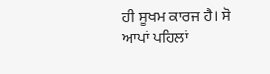ਹੀ ਸੂਖਮ ਕਾਰਜ ਹੈ। ਸੋ ਆਪਾਂ ਪਹਿਲਾਂ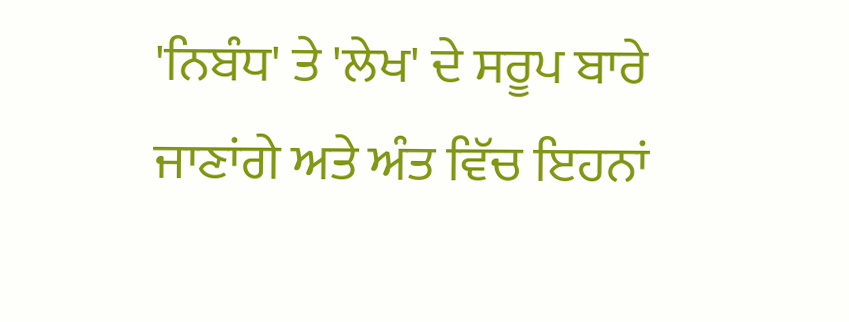'ਨਿਬੰਧ' ਤੇ 'ਲੇਖ' ਦੇ ਸਰੂਪ ਬਾਰੇ ਜਾਣਾਂਗੇ ਅਤੇ ਅੰਤ ਵਿੱਚ ਇਹਨਾਂ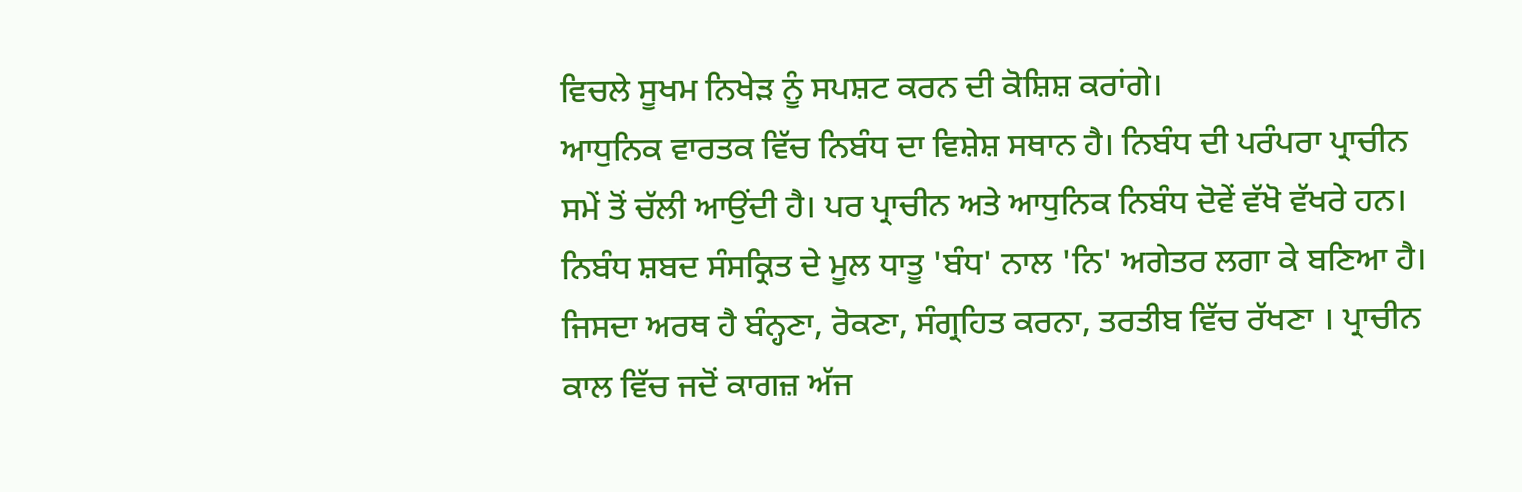ਵਿਚਲੇ ਸੂਖਮ ਨਿਖੇੜ ਨੂੰ ਸਪਸ਼ਟ ਕਰਨ ਦੀ ਕੋਸ਼ਿਸ਼ ਕਰਾਂਗੇ।
ਆਧੁਨਿਕ ਵਾਰਤਕ ਵਿੱਚ ਨਿਬੰਧ ਦਾ ਵਿਸ਼ੇਸ਼ ਸਥਾਨ ਹੈ। ਨਿਬੰਧ ਦੀ ਪਰੰਪਰਾ ਪ੍ਰਾਚੀਨ ਸਮੇਂ ਤੋਂ ਚੱਲੀ ਆਉਂਦੀ ਹੈ। ਪਰ ਪ੍ਰਾਚੀਨ ਅਤੇ ਆਧੁਨਿਕ ਨਿਬੰਧ ਦੋਵੇਂ ਵੱਖੋ ਵੱਖਰੇ ਹਨ।
ਨਿਬੰਧ ਸ਼ਬਦ ਸੰਸਕ੍ਰਿਤ ਦੇ ਮੂਲ ਧਾਤੂ 'ਬੰਧ' ਨਾਲ 'ਨਿ' ਅਗੇਤਰ ਲਗਾ ਕੇ ਬਣਿਆ ਹੈ। ਜਿਸਦਾ ਅਰਥ ਹੈ ਬੰਨ੍ਹਣਾ, ਰੋਕਣਾ, ਸੰਗ੍ਰਹਿਤ ਕਰਨਾ, ਤਰਤੀਬ ਵਿੱਚ ਰੱਖਣਾ । ਪ੍ਰਾਚੀਨ ਕਾਲ ਵਿੱਚ ਜਦੋਂ ਕਾਗਜ਼ ਅੱਜ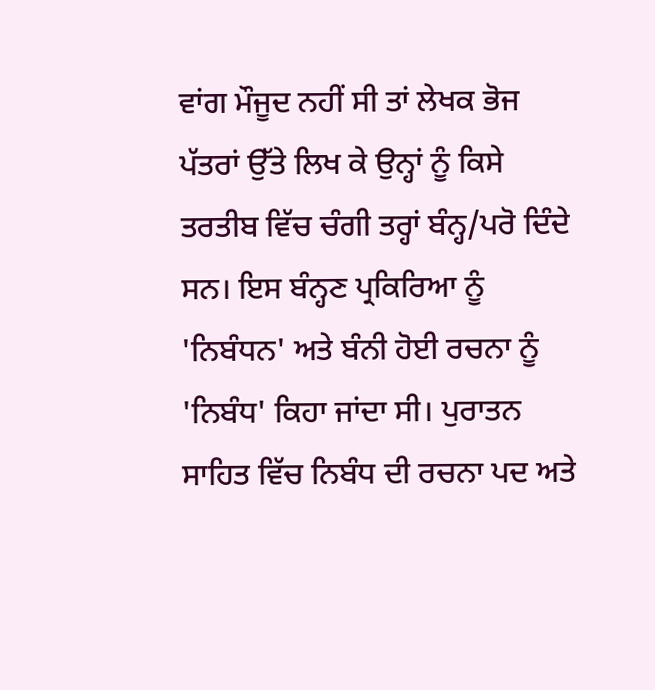ਵਾਂਗ ਮੌਜੂਦ ਨਹੀਂ ਸੀ ਤਾਂ ਲੇਖਕ ਭੋਜ ਪੱਤਰਾਂ ਉੱਤੇ ਲਿਖ ਕੇ ਉਨ੍ਹਾਂ ਨੂੰ ਕਿਸੇ ਤਰਤੀਬ ਵਿੱਚ ਚੰਗੀ ਤਰ੍ਹਾਂ ਬੰਨ੍ਹ/ਪਰੋ ਦਿੰਦੇ ਸਨ। ਇਸ ਬੰਨ੍ਹਣ ਪ੍ਰਕਿਰਿਆ ਨੂੰ 'ਨਿਬੰਧਨ' ਅਤੇ ਬੰਨੀ ਹੋਈ ਰਚਨਾ ਨੂੰ 'ਨਿਬੰਧ' ਕਿਹਾ ਜਾਂਦਾ ਸੀ। ਪੁਰਾਤਨ ਸਾਹਿਤ ਵਿੱਚ ਨਿਬੰਧ ਦੀ ਰਚਨਾ ਪਦ ਅਤੇ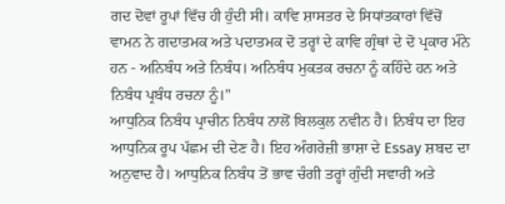ਗਦ ਦੋਵਾਂ ਰੂਪਾਂ ਵਿੱਚ ਹੀ ਹੁੰਦੀ ਸੀ। ਕਾਵਿ ਸ਼ਾਸਤਰ ਦੇ ਸਿਧਾਂਤਕਾਰਾਂ ਵਿੱਚੋਂ ਵਾਮਨ ਨੇ ਗਦਾਤਮਕ ਅਤੇ ਪਦਾਤਮਕ ਦੋ ਤਰ੍ਹਾਂ ਦੇ ਕਾਵਿ ਗ੍ਰੰਥਾਂ ਦੇ ਦੋ ਪ੍ਰਕਾਰ ਮੰਨੇ ਹਨ - ਅਨਿਬੰਧ ਅਤੇ ਨਿਬੰਧ। ਅਨਿਬੰਧ ਮੁਕਤਕ ਰਚਨਾ ਨੂੰ ਕਹਿੰਦੇ ਹਨ ਅਤੇ ਨਿਬੰਧ ਪ੍ਰਬੰਧ ਰਚਨਾ ਨੂੰ।"
ਆਧੁਨਿਕ ਨਿਬੰਧ ਪ੍ਰਾਚੀਨ ਨਿਬੰਧ ਨਾਲੋਂ ਬਿਲਕੁਲ ਨਵੀਨ ਹੈ। ਨਿਬੰਧ ਦਾ ਇਹ ਆਧੁਨਿਕ ਰੂਪ ਪੱਛਮ ਦੀ ਦੇਣ ਹੈ। ਇਹ ਅੰਗਰੇਜ਼ੀ ਭਾਸ਼ਾ ਦੇ Essay ਸ਼ਬਦ ਦਾ ਅਨੁਵਾਦ ਹੈ। ਆਧੁਨਿਕ ਨਿਬੰਧ ਤੋਂ ਭਾਵ ਚੰਗੀ ਤਰ੍ਹਾਂ ਗੁੰਦੀ ਸਵਾਰੀ ਅਤੇ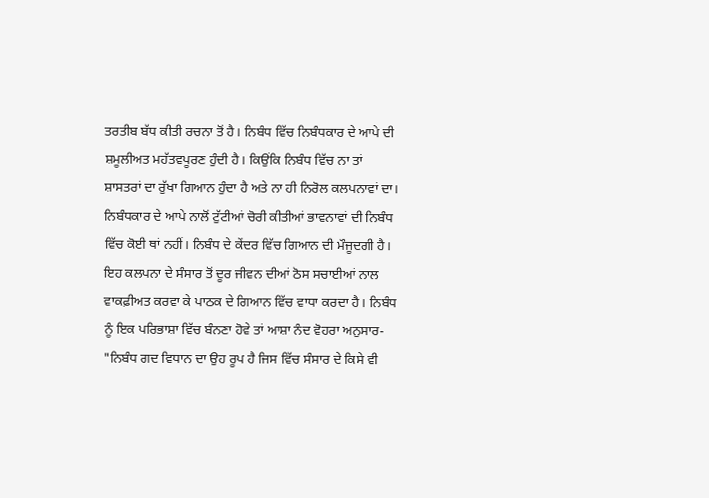ਤਰਤੀਬ ਬੱਧ ਕੀਤੀ ਰਚਨਾ ਤੋਂ ਹੈ। ਨਿਬੰਧ ਵਿੱਚ ਨਿਬੰਧਕਾਰ ਦੇ ਆਪੇ ਦੀ ਸ਼ਮੂਲੀਅਤ ਮਹੱਤਵਪੂਰਣ ਹੁੰਦੀ ਹੈ। ਕਿਉਂਕਿ ਨਿਬੰਧ ਵਿੱਚ ਨਾ ਤਾਂ ਸ਼ਾਸਤਰਾਂ ਦਾ ਰੁੱਖਾ ਗਿਆਨ ਹੁੰਦਾ ਹੈ ਅਤੇ ਨਾ ਹੀ ਨਿਰੋਲ ਕਲਪਨਾਵਾਂ ਦਾ। ਨਿਬੰਧਕਾਰ ਦੇ ਆਪੇ ਨਾਲੋਂ ਟੁੱਟੀਆਂ ਚੋਰੀ ਕੀਤੀਆਂ ਭਾਵਨਾਵਾਂ ਦੀ ਨਿਬੰਧ ਵਿੱਚ ਕੋਈ ਥਾਂ ਨਹੀਂ। ਨਿਬੰਧ ਦੇ ਕੇਂਦਰ ਵਿੱਚ ਗਿਆਨ ਦੀ ਮੌਜੂਦਗੀ ਹੈ। ਇਹ ਕਲਪਨਾ ਦੇ ਸੰਸਾਰ ਤੋਂ ਦੂਰ ਜੀਵਨ ਦੀਆਂ ਠੋਸ ਸਚਾਈਆਂ ਨਾਲ ਵਾਕਫ਼ੀਅਤ ਕਰਵਾ ਕੇ ਪਾਠਕ ਦੇ ਗਿਆਨ ਵਿੱਚ ਵਾਧਾ ਕਰਦਾ ਹੈ। ਨਿਬੰਧ ਨੂੰ ਇਕ ਪਰਿਭਾਸ਼ਾ ਵਿੱਚ ਬੰਨਣਾ ਹੋਵੇ ਤਾਂ ਆਸ਼ਾ ਨੰਦ ਵੋਹਰਾ ਅਨੁਸਾਰ- "ਨਿਬੰਧ ਗਦ ਵਿਧਾਨ ਦਾ ਉਹ ਰੂਪ ਹੈ ਜਿਸ ਵਿੱਚ ਸੰਸਾਰ ਦੇ ਕਿਸੇ ਵੀ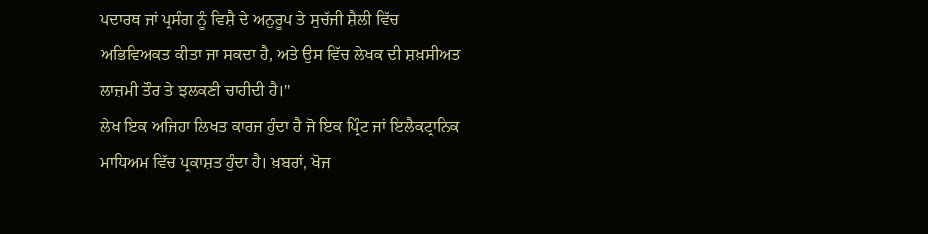ਪਦਾਰਥ ਜਾਂ ਪ੍ਰਸੰਗ ਨੂੰ ਵਿਸ਼ੈ ਦੇ ਅਨੁਰੂਪ ਤੇ ਸੁਚੱਜੀ ਸ਼ੈਲੀ ਵਿੱਚ ਅਭਿਵਿਅਕਤ ਕੀਤਾ ਜਾ ਸਕਦਾ ਹੈ, ਅਤੇ ਉਸ ਵਿੱਚ ਲੇਖਕ ਦੀ ਸ਼ਖ਼ਸੀਅਤ ਲਾਜ਼ਮੀ ਤੌਰ ਤੇ ਝਲਕਣੀ ਚਾਹੀਦੀ ਹੈ।"
ਲੇਖ ਇਕ ਅਜਿਹਾ ਲਿਖਤ ਕਾਰਜ ਹੁੰਦਾ ਹੈ ਜੋ ਇਕ ਪ੍ਰਿੰਟ ਜਾਂ ਇਲੈਕਟ੍ਰਾਨਿਕ ਮਾਧਿਅਮ ਵਿੱਚ ਪ੍ਰਕਾਸ਼ਤ ਹੁੰਦਾ ਹੈ। ਖ਼ਬਰਾਂ, ਖੋਜ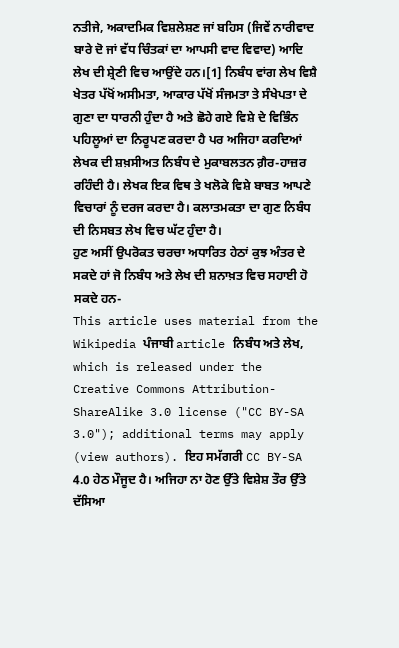ਨਤੀਜੇ, ਅਕਾਦਮਿਕ ਵਿਸ਼ਲੇਸ਼ਣ ਜਾਂ ਬਹਿਸ (ਜਿਵੇਂ ਨਾਰੀਵਾਦ ਬਾਰੇ ਦੋ ਜਾਂ ਵੱਧ ਚਿੰਤਕਾਂ ਦਾ ਆਪਸੀ ਵਾਦ ਵਿਵਾਦ) ਆਦਿ ਲੇਖ ਦੀ ਸ਼੍ਰੇਣੀ ਵਿਚ ਆਉਂਦੇ ਹਨ।[1] ਨਿਬੰਧ ਵਾਂਗ ਲੇਖ ਵਿਸ਼ੈ ਖੇਤਰ ਪੱਖੋਂ ਅਸੀਮਤਾ, ਆਕਾਰ ਪੱਖੋਂ ਸੰਜਮਤਾ ਤੇ ਸੰਖੇਪਤਾ ਦੇ ਗੁਣਾ ਦਾ ਧਾਰਨੀ ਹੁੰਦਾ ਹੈ ਅਤੇ ਛੋਹੇ ਗਏ ਵਿਸ਼ੇ ਦੇ ਵਿਭਿੰਨ ਪਹਿਲੂਆਂ ਦਾ ਨਿਰੂਪਣ ਕਰਦਾ ਹੈ ਪਰ ਅਜਿਹਾ ਕਰਦਿਆਂ ਲੇਖਕ ਦੀ ਸ਼ਖ਼ਸੀਅਤ ਨਿਬੰਧ ਦੇ ਮੁਕਾਬਲਤਨ ਗ਼ੈਰ-ਹਾਜ਼ਰ ਰਹਿੰਦੀ ਹੈ। ਲੇਖਕ ਇਕ ਵਿਥ ਤੇ ਖਲੋਕੇ ਵਿਸ਼ੇ ਬਾਬਤ ਆਪਣੇ ਵਿਚਾਰਾਂ ਨੂੰ ਦਰਜ ਕਰਦਾ ਹੈ। ਕਲਾਤਮਕਤਾ ਦਾ ਗੁਣ ਨਿਬੰਧ ਦੀ ਨਿਸਬਤ ਲੇਖ ਵਿਚ ਘੱਟ ਹੁੰਦਾ ਹੈ।
ਹੁਣ ਅਸੀਂ ਉਪਰੋਕਤ ਚਰਚਾ ਅਧਾਰਿਤ ਹੇਠਾਂ ਕੁਝ ਅੰਤਰ ਦੇ ਸਕਦੇ ਹਾਂ ਜੋ ਨਿਬੰਧ ਅਤੇ ਲੇਖ ਦੀ ਸ਼ਨਾਖ਼ਤ ਵਿਚ ਸਹਾਈ ਹੋ ਸਕਦੇ ਹਨ-
This article uses material from the Wikipedia ਪੰਜਾਬੀ article ਨਿਬੰਧ ਅਤੇ ਲੇਖ, which is released under the Creative Commons Attribution-ShareAlike 3.0 license ("CC BY-SA 3.0"); additional terms may apply (view authors). ਇਹ ਸਮੱਗਰੀ CC BY-SA 4.0 ਹੇਠ ਮੌਜੂਦ ਹੈ। ਅਜਿਹਾ ਨਾ ਹੋਣ ਉੱਤੇ ਵਿਸ਼ੇਸ਼ ਤੌਰ ਉੱਤੇ ਦੱਸਿਆ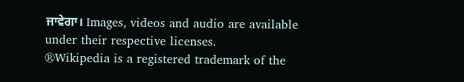ਜਾਵੇਗਾ। Images, videos and audio are available under their respective licenses.
®Wikipedia is a registered trademark of the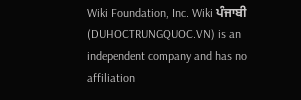Wiki Foundation, Inc. Wiki ਪੰਜਾਬੀ (DUHOCTRUNGQUOC.VN) is an independent company and has no affiliation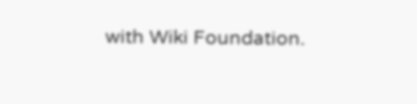with Wiki Foundation.